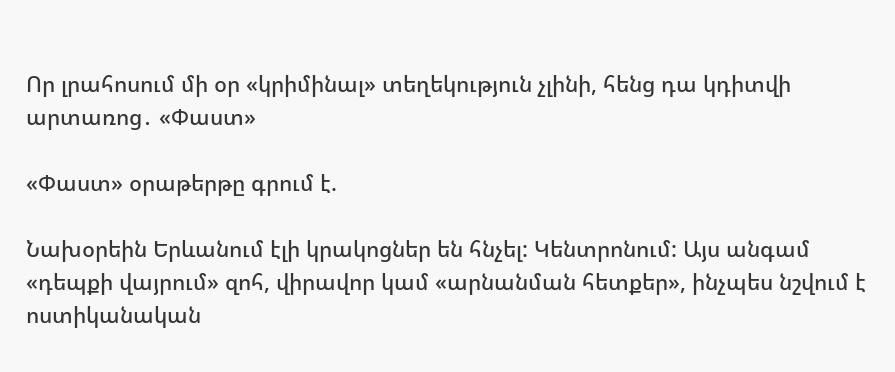Որ լրահոսում մի օր «կրիմինալ» տեղեկություն չլինի, հենց դա կդիտվի արտառոց․ «Փաստ»

«Փաստ» օրաթերթը գրում է.

Նախօրեին Երևանում էլի կրակոցներ են հնչել: Կենտրոնում: Այս անգամ «դեպքի վայրում» զոհ, վիրավոր կամ «արնանման հետքեր», ինչպես նշվում է ոստիկանական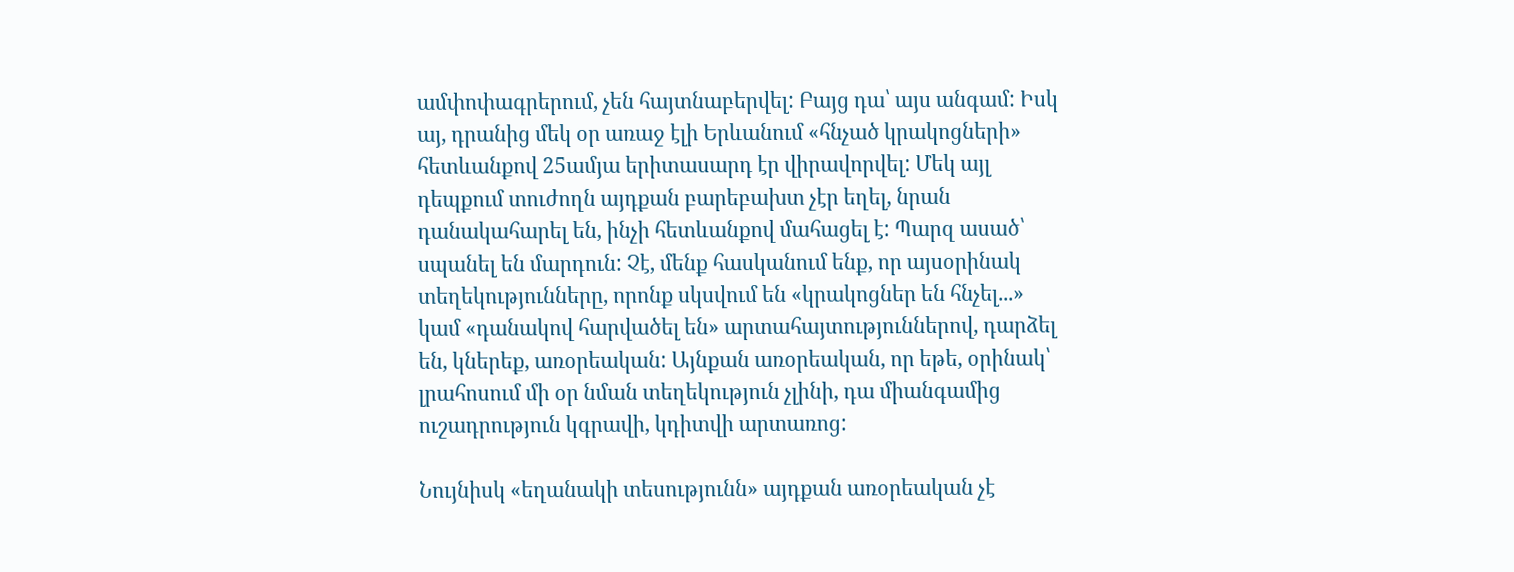ամփոփագրերում, չեն հայտնաբերվել: Բայց դա՝ այս անգամ: Իսկ այ, դրանից մեկ օր առաջ էլի Երևանում «հնչած կրակոցների» հետևանքով 25ամյա երիտասարդ էր վիրավորվել: Մեկ այլ դեպքում տուժողն այդքան բարեբախտ չէր եղել, նրան դանակահարել են, ինչի հետևանքով մահացել է: Պարզ ասած՝ սպանել են մարդուն: Չէ, մենք հասկանում ենք, որ այսօրինակ տեղեկությունները, որոնք սկսվում են «կրակոցներ են հնչել...» կամ «դանակով հարվածել են» արտահայտություններով, դարձել են, կներեք, առօրեական: Այնքան առօրեական, որ եթե, օրինակ՝ լրահոսում մի օր նման տեղեկություն չլինի, դա միանգամից ուշադրություն կգրավի, կդիտվի արտառոց:

Նույնիսկ «եղանակի տեսությունն» այդքան առօրեական չէ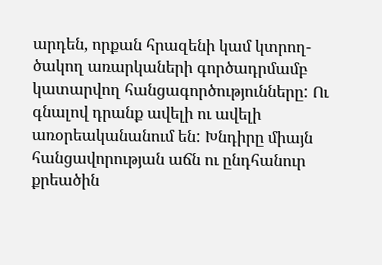արդեն, որքան հրազենի կամ կտրող-ծակող առարկաների գործադրմամբ կատարվող հանցագործությունները: Ու գնալով դրանք ավելի ու ավելի առօրեականանում են: Խնդիրը միայն հանցավորության աճն ու ընդհանուր քրեածին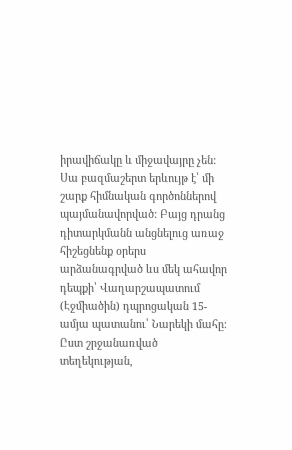իրավիճակը և միջավայրը չեն: Սա բազմաշերտ երևույթ է՝ մի շարք հիմնական գործոններով պայմանավորված: Բայց դրանց դիտարկմանն անցնելուց առաջ հիշեցնենք օրերս արձանագրված ևս մեկ ահավոր դեպքի՝ Վաղարշապատում (Էջմիածին) դպրոցական 15-ամյա պատանու՝ Նարեկի մահը: Ըստ շրջանառված տեղեկության,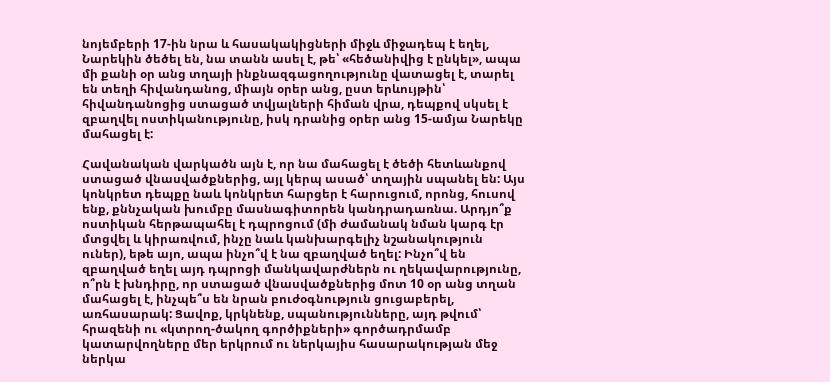նոյեմբերի 17-ին նրա և հասակակիցների միջև միջադեպ է եղել, Նարեկին ծեծել են, նա տանն ասել է, թե՝ «հեծանիվից է ընկել», ապա մի քանի օր անց տղայի ինքնազգացողությունը վատացել է, տարել են տեղի հիվանդանոց, միայն օրեր անց, ըստ երևույթին՝ հիվանդանոցից ստացած տվյալների հիման վրա, դեպքով սկսել է զբաղվել ոստիկանությունը, իսկ դրանից օրեր անց 15-ամյա Նարեկը մահացել է:

Հավանական վարկածն այն է, որ նա մահացել է ծեծի հետևանքով ստացած վնասվածքներից, այլ կերպ ասած՝ տղային սպանել են: Այս կոնկրետ դեպքը նաև կոնկրետ հարցեր է հարուցում, որոնց, հուսով ենք, քննչական խումբը մասնագիտորեն կանդրադառնա. Արդյո՞ք ոստիկան հերթապահել է դպրոցում (մի ժամանակ նման կարգ էր մտցվել և կիրառվում, ինչը նաև կանխարգելիչ նշանակություն ուներ), եթե այո, ապա ինչո՞վ է նա զբաղված եղել: Ինչո՞վ են զբաղված եղել այդ դպրոցի մանկավարժներն ու ղեկավարությունը, ո՞րն է խնդիրը, որ ստացած վնասվածքներից մոտ 10 օր անց տղան մահացել է, ինչպե՞ս են նրան բուժօգնություն ցուցաբերել, առհասարակ: Ցավոք, կրկնենք, սպանությունները, այդ թվում՝ հրազենի ու «կտրող-ծակող գործիքների» գործադրմամբ կատարվողները մեր երկրում ու ներկայիս հասարակության մեջ ներկա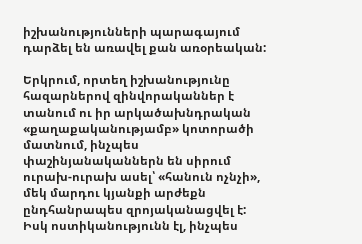իշխանությունների պարագայում դարձել են առավել քան առօրեական:

Երկրում, որտեղ իշխանությունը հազարներով զինվորականներ է տանում ու իր արկածախնդրական «քաղաքականությամբ» կոտորածի մատնում, ինչպես փաշինյանականներն են սիրում ուրախ-ուրախ ասել՝ «հանուն ոչնչի», մեկ մարդու կյանքի արժեքն ընդհանրապես զրոյականացվել է: Իսկ ոստիկանությունն էլ, ինչպես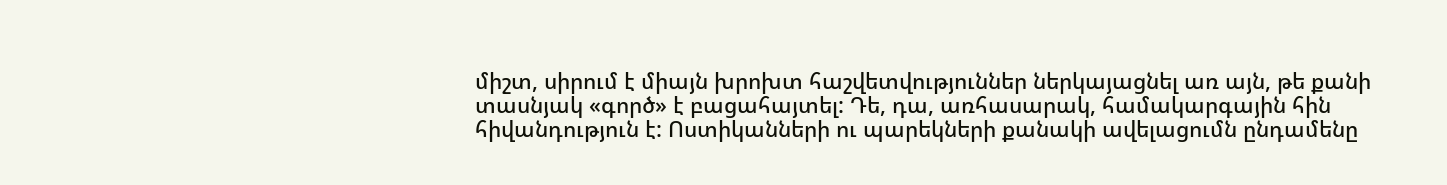միշտ, սիրում է միայն խրոխտ հաշվետվություններ ներկայացնել առ այն, թե քանի տասնյակ «գործ» է բացահայտել: Դե, դա, առհասարակ, համակարգային հին հիվանդություն է: Ոստիկանների ու պարեկների քանակի ավելացումն ընդամենը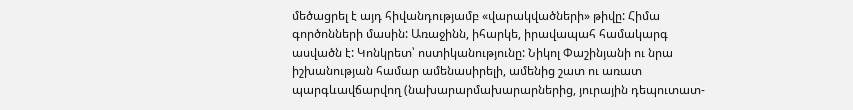մեծացրել է այդ հիվանդությամբ «վարակվածների» թիվը: Հիմա գործոնների մասին: Առաջինն, իհարկե, իրավապահ համակարգ ասվածն է: Կոնկրետ՝ ոստիկանությունը: Նիկոլ Փաշինյանի ու նրա իշխանության համար ամենասիրելի, ամենից շատ ու առատ պարգևավճարվող (նախարարմախարարներից, յուրային դեպուտատ-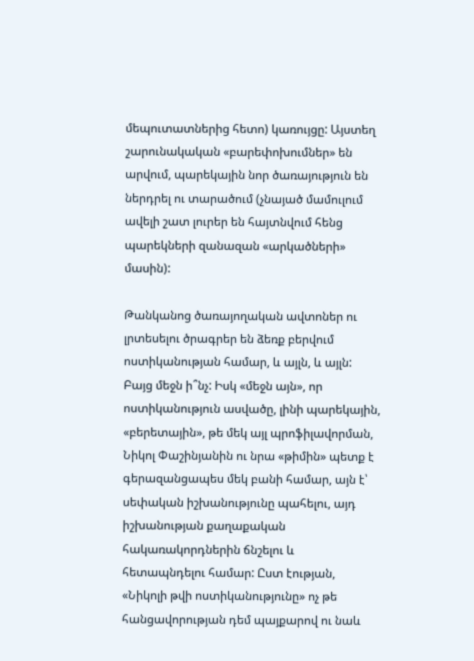մեպուտատներից հետո) կառույցը: Այստեղ շարունակական «բարեփոխումներ» են արվում, պարեկային նոր ծառայություն են ներդրել ու տարածում (չնայած մամուլում ավելի շատ լուրեր են հայտնվում հենց պարեկների զանազան «արկածների» մասին):

Թանկանոց ծառայողական ավտոներ ու լրտեսելու ծրագրեր են ձեռք բերվում ոստիկանության համար, և այլն, և այլն: Բայց մեջն ի՞նչ: Իսկ «մեջն այն», որ ոստիկանություն ասվածը, լինի պարեկային, «բերետային», թե մեկ այլ պրոֆիլավորման, Նիկոլ Փաշինյանին ու նրա «թիմին» պետք է գերազանցապես մեկ բանի համար, այն է՝ սեփական իշխանությունը պահելու, այդ իշխանության քաղաքական հակառակորդներին ճնշելու և հետապնդելու համար: Ըստ էության, «Նիկոլի թվի ոստիկանությունը» ոչ թե հանցավորության դեմ պայքարով ու նաև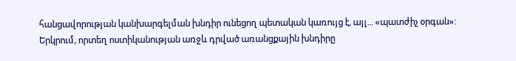հանցավորության կանխարգելման խնդիր ունեցող պետական կառույց է, այլ... «պատժիչ օրգան»: Երկրում, որտեղ ոստիկանության առջև դրված առանցքային խնդիրը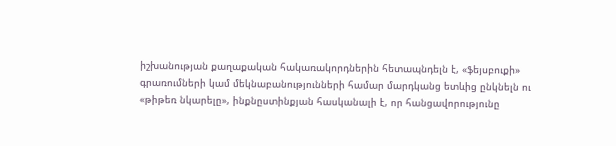իշխանության քաղաքական հակառակորդներին հետապնդելն է, «ֆեյսբուքի» գրառումների կամ մեկնաբանությունների համար մարդկանց ետևից ընկնելն ու «թիթեռ նկարելը», ինքնըստինքյան հասկանալի է, որ հանցավորությունը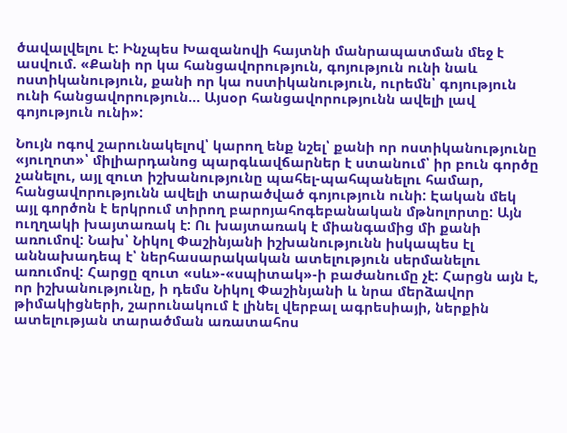ծավալվելու է: Ինչպես Խազանովի հայտնի մանրապատման մեջ է ասվում. «Քանի որ կա հանցավորություն, գոյություն ունի նաև ոստիկանություն, քանի որ կա ոստիկանություն, ուրեմն՝ գոյություն ունի հանցավորություն... Այսօր հանցավորությունն ավելի լավ գոյություն ունի»:

Նույն ոգով շարունակելով՝ կարող ենք նշել՝ քանի որ ոստիկանությունը «յուղոտ»՝ միլիարդանոց պարգևավճարներ է ստանում՝ իր բուն գործը չանելու, այլ զուտ իշխանությունը պահել-պահպանելու համար, հանցավորությունն ավելի տարածված գոյություն ունի: Էական մեկ այլ գործոն է երկրում տիրող բարոյահոգեբանական մթնոլորտը: Այն ուղղակի խայտառակ է: Ու խայտառակ է միանգամից մի քանի առումով: Նախ՝ Նիկոլ Փաշինյանի իշխանությունն իսկապես էլ աննախադեպ է՝ ներհասարակական ատելություն սերմանելու առումով: Հարցը զուտ «սև»-«սպիտակ»-ի բաժանումը չէ: Հարցն այն է, որ իշխանությունը, ի դեմս Նիկոլ Փաշինյանի և նրա մերձավոր թիմակիցների, շարունակում է լինել վերբալ ագրեսիայի, ներքին ատելության տարածման առատահոս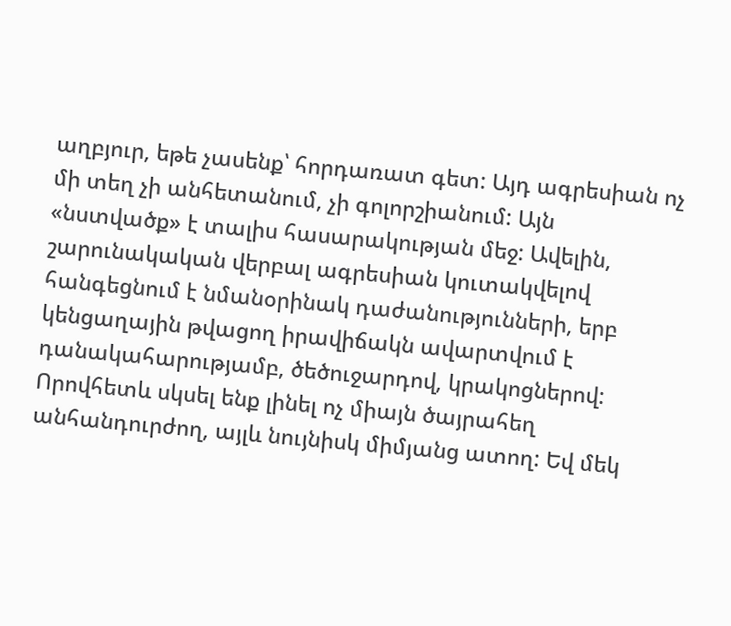աղբյուր, եթե չասենք՝ հորդառատ գետ: Այդ ագրեսիան ոչ մի տեղ չի անհետանում, չի գոլորշիանում: Այն «նստվածք» է տալիս հասարակության մեջ: Ավելին, շարունակական վերբալ ագրեսիան կուտակվելով հանգեցնում է նմանօրինակ դաժանությունների, երբ կենցաղային թվացող իրավիճակն ավարտվում է դանակահարությամբ, ծեծուջարդով, կրակոցներով: Որովհետև սկսել ենք լինել ոչ միայն ծայրահեղ անհանդուրժող, այլև նույնիսկ միմյանց ատող: Եվ մեկ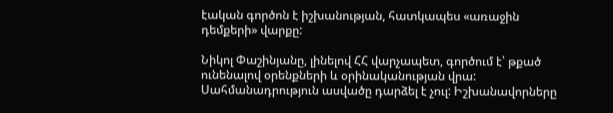էական գործոն է իշխանության, հատկապես «առաջին դեմքերի» վարքը:

Նիկոլ Փաշինյանը, լինելով ՀՀ վարչապետ, գործում է՝ թքած ունենալով օրենքների և օրինականության վրա: Սահմանադրություն ասվածը դարձել է չուլ: Իշխանավորները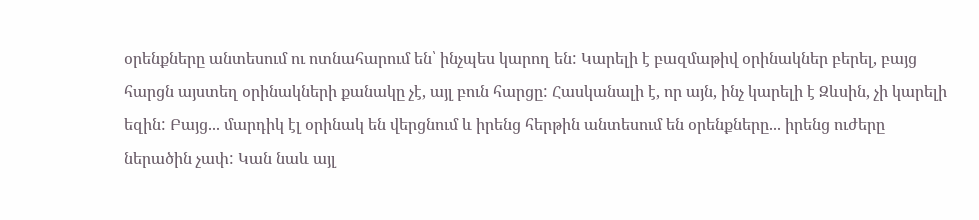օրենքները անտեսում ու ոտնահարում են՝ ինչպես կարող են: Կարելի է բազմաթիվ օրինակներ բերել, բայց հարցն այստեղ օրինակների քանակը չէ, այլ բուն հարցը: Հասկանալի է, որ այն, ինչ կարելի է Զևսին, չի կարելի եզին: Բայց... մարդիկ էլ օրինակ են վերցնում և իրենց հերթին անտեսում են օրենքները... իրենց ուժերը ներածին չափ: Կան նաև այլ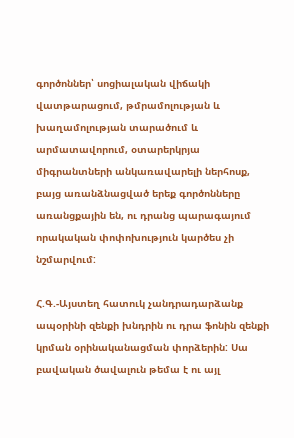գործոններ՝ սոցիալական վիճակի վատթարացում, թմրամոլության և խաղամոլության տարածում և արմատավորում, օտարերկրյա միգրանտների անկառավարելի ներհոսք, բայց առանձնացված երեք գործոնները առանցքային են, ու դրանց պարագայում որակական փոփոխություն կարծես չի նշմարվում:

Հ.Գ.-Այստեղ հատուկ չանդրադարձանք ապօրինի զենքի խնդրին ու դրա ֆոնին զենքի կրման օրինականացման փորձերին: Սա բավական ծավալուն թեմա է ու այլ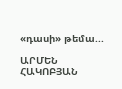«դասի» թեմա...

ԱՐՄԵՆ ՀԱԿՈԲՅԱՆ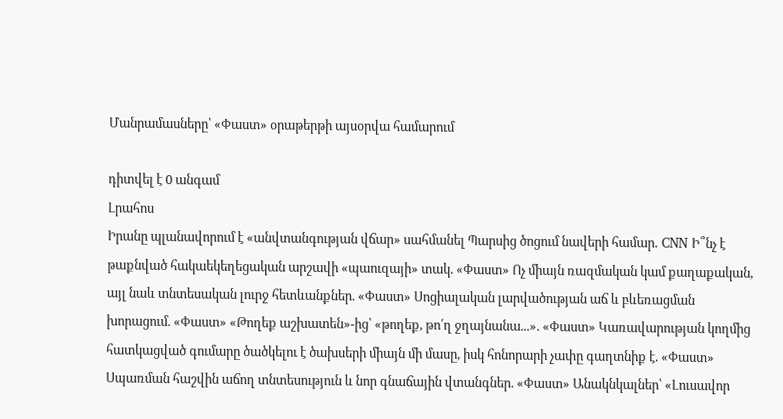Մանրամասները՝ «Փաստ» օրաթերթի այսօրվա համարում

դիտվել է 0 անգամ
Լրահոս
Իրանը պլանավորում է «անվտանգության վճար» սահմանել Պարսից ծոցում նավերի համար․ CNN Ի՞նչ է թաքնված հակաեկեղեցական արշավի «պաուզայի» տակ. «Փաստ» Ոչ միայն ռազմական կամ քաղաքական, այլ նաև տնտեսական լուրջ հետևանքներ. «Փաստ» Սոցիալական լարվածության աճ և բևեռացման խորացում. «Փաստ» «Թողեք աշխատեն»-ից՝ «թողեք, թո՛ղ ջղայնանա...». «Փաստ» Կառավարության կողմից հատկացված գումարը ծածկելու է ծախսերի միայն մի մասը, իսկ հոնորարի չափը գաղտնիք է. «Փաստ» Սպառման հաշվին աճող տնտեսություն և նոր գնաճային վտանգներ. «Փաստ» Անակնկալներ՝ «Լուսավոր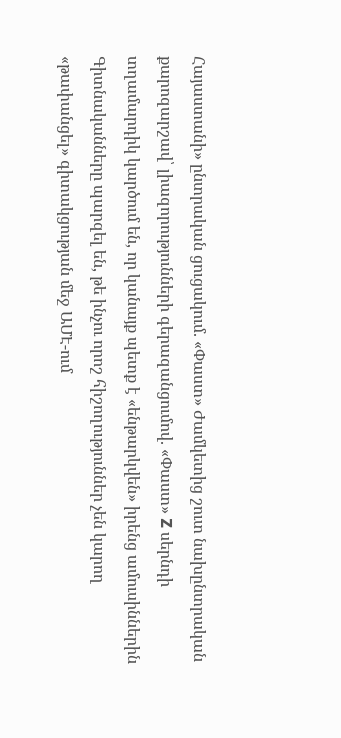Հայաստանի» ընտրական ցուցակում. «Փաստ» Ժամկետից շուտ նախընտրական քարոզարշավ՝ լիազորությունների գերազանցումով. «Փաստ» Z սերնդի տղամարդիկ կարծում են, որ կանայք պետք է «ենթարկվեն» իրենց ամուսիններին Գիտնականները պարզել են, թե ինչու որոշ հիշողություններ չեն կարող «թափանցել» գիտակցության մեջ ԱՄԷ-ում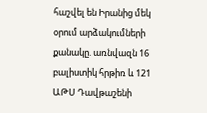հաշվել են Իրանից մեկ օրում արձակումների քանակը. առնվազն 16 բալիստիկ հրթիռ և 121 ԱԹՍ Դավթաշենի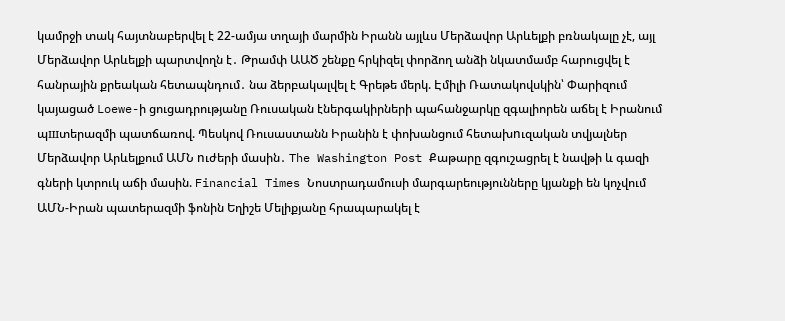կամրջի տակ հայտնաբերվել է 22-ամյա տղայի մարմին Իրանն այլևս Մերձավոր Արևելքի բռնակալը չէ, այլ Մերձավոր Արևելքի պարտվողն է․ Թրամփ ԱԱԾ շենքը հրկիզել փորձող անձի նկատմամբ հարուցվել է հանրային քրեական հետապնդում․ նա ձերբակալվել է Գրեթե մերկ. Էմիլի Ռատակովսկին՝ Փարիզում կայացած Loewe-ի ցուցադրությանը Ռուսական էներգակիրների պահանջարկը զգալիորեն աճել է Իրանում պшտերազմի պատճառով. Պեսկով Ռուսաստանն Իրանին է փոխանցում հետախnւզական տվյալներ Մերձավոր Արևելքում ԱՄՆ nւժերի մասին․ The Washington Post Քաթարը զգուշացրել է նավթի և գազի գների կտրուկ աճի մասին. Financial Times Նոստրադամուսի մարգարեությունները կյանքի են կոչվում ԱՄՆ-Իրան պատերազմի ֆոնին Եղիշե Մելիքյանը հրապարակել է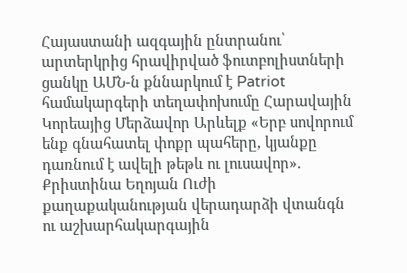Հայաստանի ազգային ընտրանու՝ արտերկրից հրավիրված ֆուտբոլիստների ցանկը ԱՄՆ-ն քննարկում է Patriot համակարգերի տեղափոխումը Հարավային Կորեայից Մերձավոր Արևելք «Երբ սովորում ենք գնահատել փոքր պահերը, կյանքը դառնում է ավելի թեթև ու լուսավոր». Քրիստինա Եղոյան Ուժի քաղաքականության վերադարձի վտանգն ու աշխարհակարգային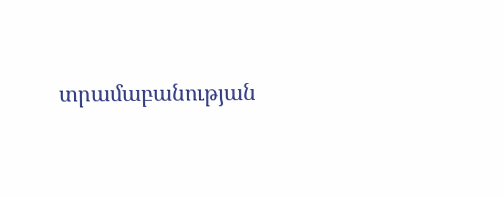տրամաբանության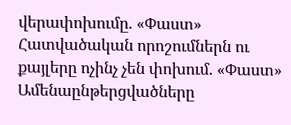վերափոխումը. «Փաստ» Հատվածական որոշումներն ու քայլերը ոչինչ չեն փոխում. «Փաստ»
Ամենաընթերցվածները